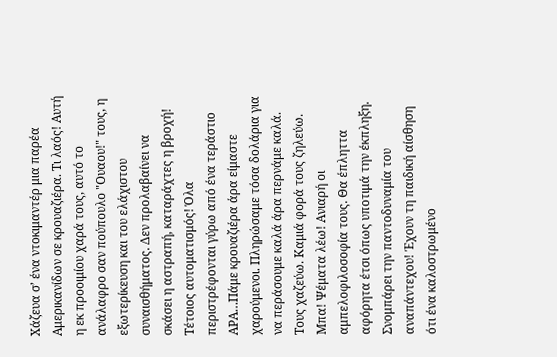Χάζευα σ’ ένα ντοκιμαντέρ μια παρέα Αμερικανίδων σε κρουαζιέρα. Τι λαός! Αυτή η εκ προοιμίου χαρά τους, αυτό το ανάλαφρο σαν πούπουλο "Ουαου!" τους, η εξωτερίκευση και του ελάχιστου συναισθήματος. Δεν προλαβαίνει να σκάσει η αστραπή, καταράχτες η βροχή! Τέτοιος αυτοματισμός! Όλα περιστρέφονται γύρω από ένα τεράστιο ΑΡΑ…Πάμε κρουαζιέρα άρα είμαστε χαρούμενοι. Πληρώσαμε τόσα δολάρια για να περάσουμε καλά άρα περνάμε καλά. Τους χαζεύω. Καμιά φορά τους ζηλεύω. Μπα! Ψέματα λέω! Ανιαρή οι αμπελοφιλοσοφία τους. Θα έπληττα αφόρητα έτσι όπως υποτιμά την έκπληξη. Σνομπάρει την παντοδυναμία του αναπάντεχου! Έχουν τη παιδική αίσθηση ότι ένα καλοστρωμένο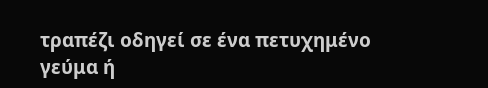τραπέζι οδηγεί σε ένα πετυχημένο γεύμα ή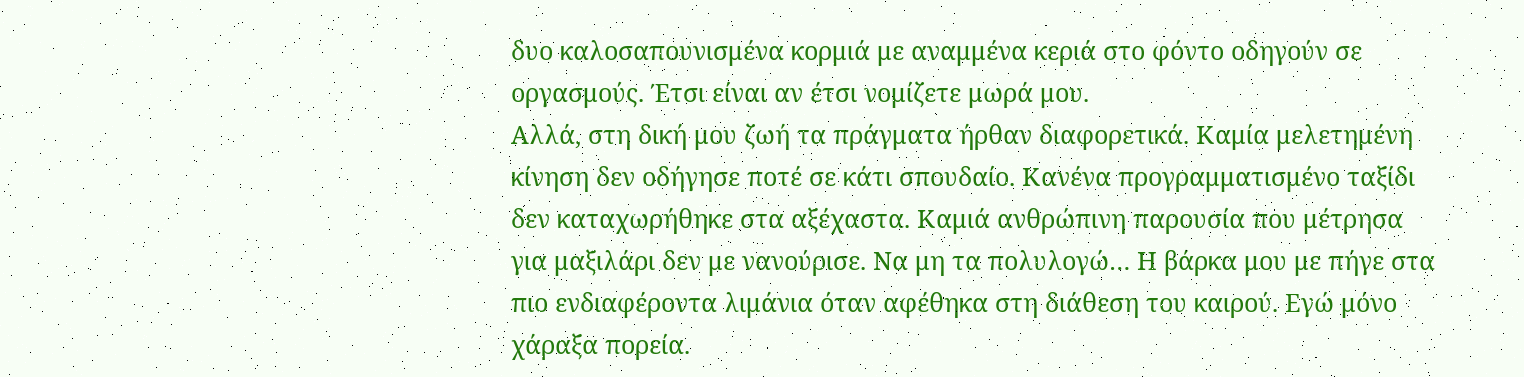δυο καλοσαπουνισμένα κορμιά με αναμμένα κεριά στο φόντο οδηγούν σε οργασμούς. Έτσι είναι αν έτσι νομίζετε μωρά μου.
Αλλά, στη δική μου ζωή τα πράγματα ήρθαν διαφορετικά. Καμία μελετημένη κίνηση δεν οδήγησε ποτέ σε κάτι σπουδαίο. Κανένα προγραμματισμένο ταξίδι δεν καταχωρήθηκε στα αξέχαστα. Καμιά ανθρώπινη παρουσία που μέτρησα για μαξιλάρι δεν με νανούρισε. Να μη τα πολυλογώ… Η βάρκα μου με πήγε στα πιο ενδιαφέροντα λιμάνια όταν αφέθηκα στη διάθεση του καιρού. Εγώ μόνο χάραξα πορεία.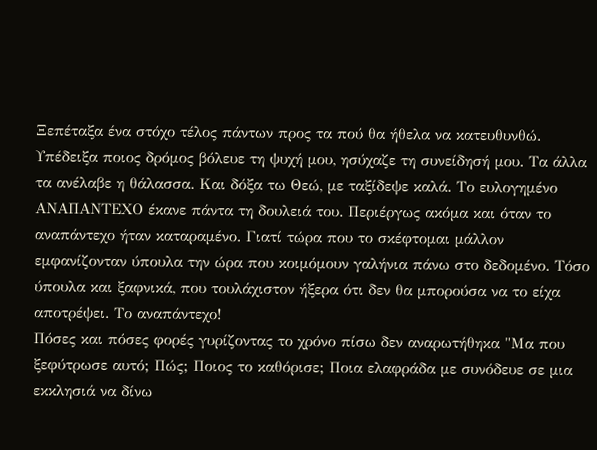Ξεπέταξα ένα στόχο τέλος πάντων προς τα πού θα ήθελα να κατευθυνθώ. Υπέδειξα ποιος δρόμος βόλευε τη ψυχή μου, ησύχαζε τη συνείδησή μου. Τα άλλα τα ανέλαβε η θάλασσα. Και δόξα τω Θεώ, με ταξίδεψε καλά. Το ευλογημένο ΑΝΑΠΑΝΤΕΧΟ έκανε πάντα τη δουλειά του. Περιέργως ακόμα και όταν το αναπάντεχο ήταν καταραμένο. Γιατί τώρα που το σκέφτομαι μάλλον εμφανίζονταν ύπουλα την ώρα που κοιμόμουν γαλήνια πάνω στο δεδομένο. Τόσο ύπουλα και ξαφνικά, που τουλάχιστον ήξερα ότι δεν θα μπορούσα να το είχα αποτρέψει. Το αναπάντεχο!
Πόσες και πόσες φορές γυρίζοντας το χρόνο πίσω δεν αναρωτήθηκα "Μα που ξεφύτρωσε αυτό; Πώς; Ποιος το καθόρισε; Ποια ελαφράδα με συνόδευε σε μια εκκλησιά να δίνω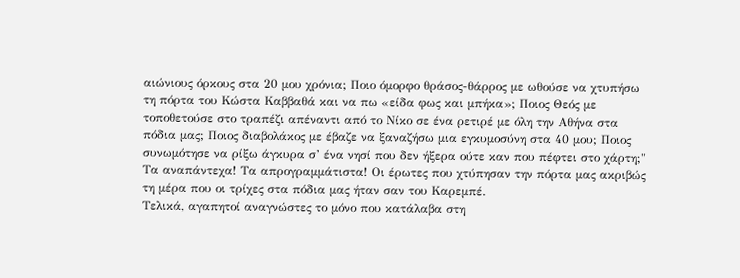αιώνιους όρκους στα 20 μου χρόνια; Ποιο όμορφο θράσος-θάρρος με ωθούσε να χτυπήσω τη πόρτα του Κώστα Καββαθά και να πω «είδα φως και μπήκα»; Ποιος Θεός με τοποθετούσε στο τραπέζι απέναντι από το Νίκο σε ένα ρετιρέ με όλη την Αθήνα στα πόδια μας; Ποιος διαβολάκος με έβαζε να ξαναζήσω μια εγκυμοσύνη στα 40 μου; Ποιος συνωμότησε να ρίξω άγκυρα σ’ ένα νησί που δεν ήξερα ούτε καν που πέφτει στο χάρτη;" Τα αναπάντεχα! Τα απρογραμμάτιστα! Οι έρωτες που χτύπησαν την πόρτα μας ακριβώς τη μέρα που οι τρίχες στα πόδια μας ήταν σαν του Καρεμπέ.
Τελικά, αγαπητοί αναγνώστες το μόνο που κατάλαβα στη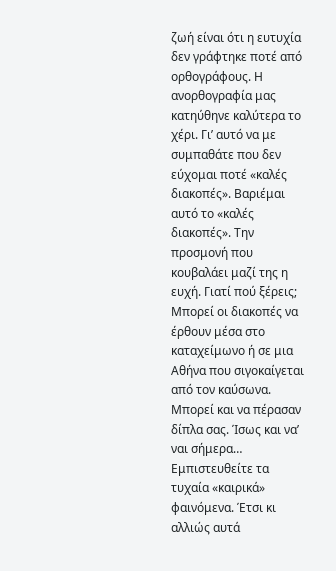ζωή είναι ότι η ευτυχία δεν γράφτηκε ποτέ από ορθογράφους. Η ανορθογραφία μας κατηύθηνε καλύτερα το χέρι. Γι’ αυτό να με συμπαθάτε που δεν εύχομαι ποτέ «καλές διακοπές». Βαριέμαι αυτό το «καλές διακοπές». Την προσμονή που κουβαλάει μαζί της η ευχή. Γιατί πού ξέρεις; Μπορεί οι διακοπές να έρθουν μέσα στο καταχείμωνο ή σε μια Αθήνα που σιγοκαίγεται από τον καύσωνα. Μπορεί και να πέρασαν δίπλα σας. Ίσως και να’ ναι σήμερα… Εμπιστευθείτε τα τυχαία «καιρικά» φαινόμενα. Έτσι κι αλλιώς αυτά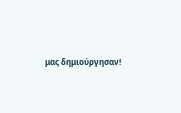μας δημιούργησαν!